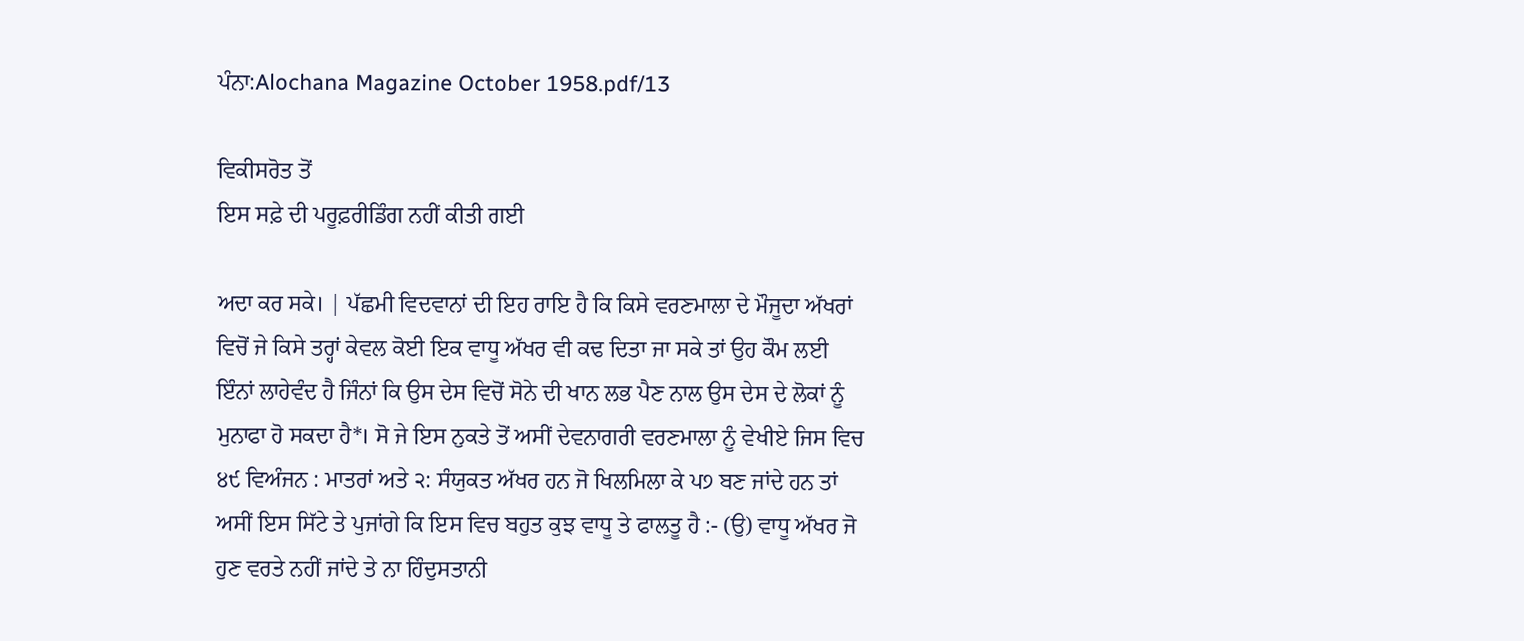ਪੰਨਾ:Alochana Magazine October 1958.pdf/13

ਵਿਕੀਸਰੋਤ ਤੋਂ
ਇਸ ਸਫ਼ੇ ਦੀ ਪਰੂਫ਼ਰੀਡਿੰਗ ਨਹੀਂ ਕੀਤੀ ਗਈ

ਅਦਾ ਕਰ ਸਕੇ। | ਪੱਛਮੀ ਵਿਦਵਾਨਾਂ ਦੀ ਇਹ ਰਾਇ ਹੈ ਕਿ ਕਿਸੇ ਵਰਣਮਾਲਾ ਦੇ ਮੌਜੂਦਾ ਅੱਖਰਾਂ ਵਿਚੋਂ ਜੇ ਕਿਸੇ ਤਰ੍ਹਾਂ ਕੇਵਲ ਕੋਈ ਇਕ ਵਾਧੂ ਅੱਖਰ ਵੀ ਕਢ ਦਿਤਾ ਜਾ ਸਕੇ ਤਾਂ ਉਹ ਕੌਮ ਲਈ ਇੰਨਾਂ ਲਾਹੇਵੰਦ ਹੈ ਜਿੰਨਾਂ ਕਿ ਉਸ ਦੇਸ ਵਿਚੋਂ ਸੋਨੇ ਦੀ ਖਾਨ ਲਭ ਪੈਣ ਨਾਲ ਉਸ ਦੇਸ ਦੇ ਲੋਕਾਂ ਨੂੰ ਮੁਨਾਫਾ ਹੋ ਸਕਦਾ ਹੈ*। ਸੋ ਜੇ ਇਸ ਨੁਕਤੇ ਤੋਂ ਅਸੀਂ ਦੇਵਨਾਗਰੀ ਵਰਣਮਾਲਾ ਨੂੰ ਵੇਖੀਏ ਜਿਸ ਵਿਚ ੪੯ ਵਿਅੰਜਨ : ਮਾਤਰਾਂ ਅਤੇ ੨: ਸੰਯੁਕਤ ਅੱਖਰ ਹਨ ਜੋ ਖਿਲਮਿਲਾ ਕੇ ਪ੭ ਬਣ ਜਾਂਦੇ ਹਨ ਤਾਂ ਅਸੀਂ ਇਸ ਸਿੱਟੇ ਤੇ ਪੁਜਾਂਗੇ ਕਿ ਇਸ ਵਿਚ ਬਹੁਤ ਕੁਝ ਵਾਧੂ ਤੇ ਫਾਲਤੂ ਹੈ :- (ਉ) ਵਾਧੂ ਅੱਖਰ ਜੋ ਹੁਣ ਵਰਤੇ ਨਹੀਂ ਜਾਂਦੇ ਤੇ ਨਾ ਹਿੰਦੁਸਤਾਨੀ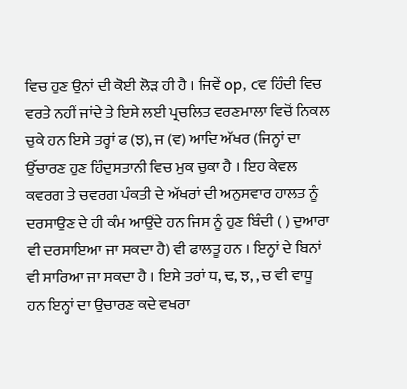ਵਿਚ ਹੁਣ ਉਨਾਂ ਦੀ ਕੋਈ ਲੋੜ ਹੀ ਹੈ । ਜਿਵੇਂ op, cਵ ਹਿੰਦੀ ਵਿਚ ਵਰਤੇ ਨਹੀਂ ਜਾਂਦੇ ਤੇ ਇਸੇ ਲਈ ਪ੍ਰਚਲਿਤ ਵਰਣਮਾਲਾ ਵਿਚੋਂ ਨਿਕਲ ਚੁਕੇ ਹਨ ਇਸੇ ਤਰ੍ਹਾਂ ਫ (ਝ), ਜ (ਵ) ਆਦਿ ਅੱਖਰ (ਜਿਨ੍ਹਾਂ ਦਾ ਉੱਚਾਰਣ ਹੁਣ ਹਿੰਦੁਸਤਾਨੀ ਵਿਚ ਮੁਕ ਚੁਕਾ ਹੈ । ਇਹ ਕੇਵਲ ਕਵਰਗ ਤੇ ਚਵਰਗ ਪੰਕਤੀ ਦੇ ਅੱਖਰਾਂ ਦੀ ਅਨੁਸਵਾਰ ਹਾਲਤ ਨੂੰ ਦਰਸਾਉਣ ਦੇ ਹੀ ਕੰਮ ਆਉਂਦੇ ਹਨ ਜਿਸ ਨੂੰ ਹੁਣ ਬਿੰਦੀ ( ) ਦੁਆਰਾ ਵੀ ਦਰਸਾਇਆ ਜਾ ਸਕਦਾ ਹੈ) ਵੀ ਫਾਲਤੂ ਹਨ । ਇਨ੍ਹਾਂ ਦੇ ਬਿਨਾਂ ਵੀ ਸਾਰਿਆ ਜਾ ਸਕਦਾ ਹੈ । ਇਸੇ ਤਰਾਂ ਧ, ਢ, ਝ, , ਚ ਵੀ ਵਾਧੂ ਹਨ ਇਨ੍ਹਾਂ ਦਾ ਉਚਾਰਣ ਕਦੇ ਵਖਰਾ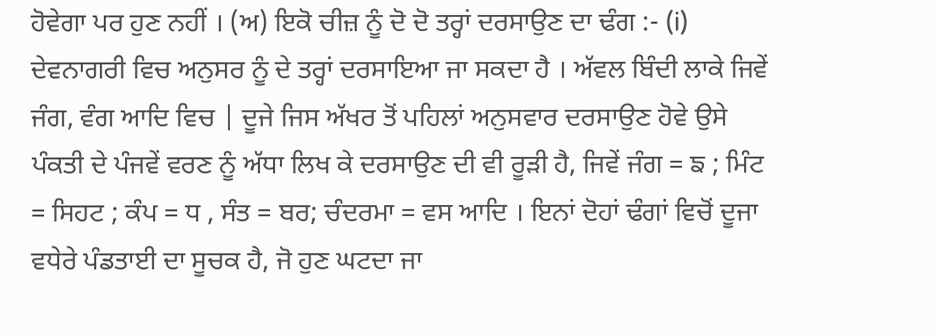ਹੋਵੇਗਾ ਪਰ ਹੁਣ ਨਹੀਂ । (ਅ) ਇਕੋ ਚੀਜ਼ ਨੂੰ ਦੋ ਦੋ ਤਰ੍ਹਾਂ ਦਰਸਾਉਣ ਦਾ ਢੰਗ :- (i) ਦੇਵਨਾਗਰੀ ਵਿਚ ਅਨੁਸਰ ਨੂੰ ਦੇ ਤਰ੍ਹਾਂ ਦਰਸਾਇਆ ਜਾ ਸਕਦਾ ਹੈ । ਅੱਵਲ ਬਿੰਦੀ ਲਾਕੇ ਜਿਵੇਂ ਜੰਗ, ਵੰਗ ਆਦਿ ਵਿਚ | ਦੂਜੇ ਜਿਸ ਅੱਖਰ ਤੋਂ ਪਹਿਲਾਂ ਅਨੁਸਵਾਰ ਦਰਸਾਉਣ ਹੋਵੇ ਉਸੇ ਪੰਕਤੀ ਦੇ ਪੰਜਵੇਂ ਵਰਣ ਨੂੰ ਅੱਧਾ ਲਿਖ ਕੇ ਦਰਸਾਉਣ ਦੀ ਵੀ ਰੂੜੀ ਹੈ, ਜਿਵੇਂ ਜੰਗ = ਙ ; ਮਿੰਟ = ਸਿਹਟ ; ਕੰਪ = ਧ , ਸੰਤ = ਬਰ; ਚੰਦਰਮਾ = ਵਸ ਆਦਿ । ਇਨਾਂ ਦੋਹਾਂ ਢੰਗਾਂ ਵਿਚੋਂ ਦੂਜਾ ਵਧੇਰੇ ਪੰਡਤਾਈ ਦਾ ਸੂਚਕ ਹੈ, ਜੋ ਹੁਣ ਘਟਦਾ ਜਾ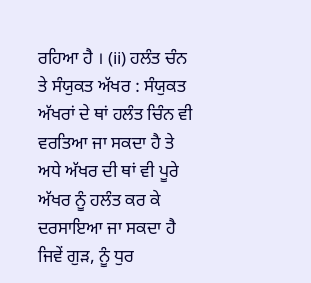ਰਹਿਆ ਹੈ । (ii) ਹਲੰਤ ਚੰਨ ਤੇ ਸੰਯੁਕਤ ਅੱਖਰ : ਸੰਯੁਕਤ ਅੱਖਰਾਂ ਦੇ ਥਾਂ ਹਲੰਤ ਚਿੰਨ ਵੀ ਵਰਤਿਆ ਜਾ ਸਕਦਾ ਹੈ ਤੇ ਅਧੇ ਅੱਖਰ ਦੀ ਥਾਂ ਵੀ ਪੂਰੇ ਅੱਖਰ ਨੂੰ ਹਲੰਤ ਕਰ ਕੇ ਦਰਸਾਇਆ ਜਾ ਸਕਦਾ ਹੈ ਜਿਵੇਂ ਗੁੜ, ਨੂੰ ਧੁਰ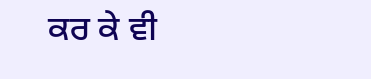ਕਰ ਕੇ ਵੀ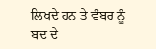ਲਿਖਦੇ ਹਨ ਤੇ ਵੰਬਰ ਨੂੰ ਬਦ ਦੇ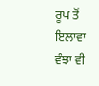ਰੂਪ ਤੋਂ ਇਲਾਵਾ ਵੰਝਾ ਵੀ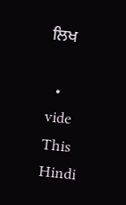ਲਿਖ

  • vide This Hindi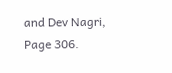and Dev Nagri, Page 306.